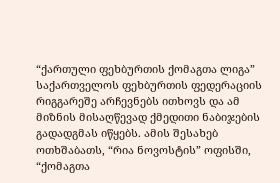“ქართული ფეხბურთის ქომაგთა ლიგა” საქართველოს ფეხბურთის ფედერაციის რიგგარეშე არჩევნებს ითხოვს და ამ მიზნის მისაღწევად ქმედითი ნაბიჯების გადადგმას იწყებს. ამის შესახებ ოთხშაბათს, “რია ნოვოსტის” ოფისში, “ქომაგთა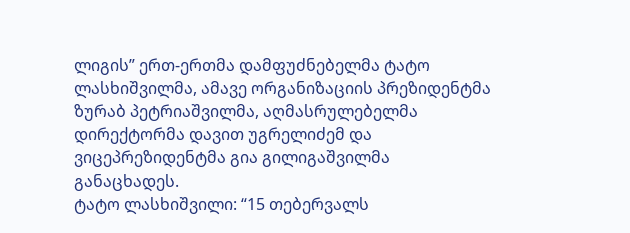ლიგის” ერთ-ერთმა დამფუძნებელმა ტატო ლასხიშვილმა, ამავე ორგანიზაციის პრეზიდენტმა ზურაბ პეტრიაშვილმა, აღმასრულებელმა დირექტორმა დავით უგრელიძემ და ვიცეპრეზიდენტმა გია გილიგაშვილმა განაცხადეს.
ტატო ლასხიშვილი: “15 თებერვალს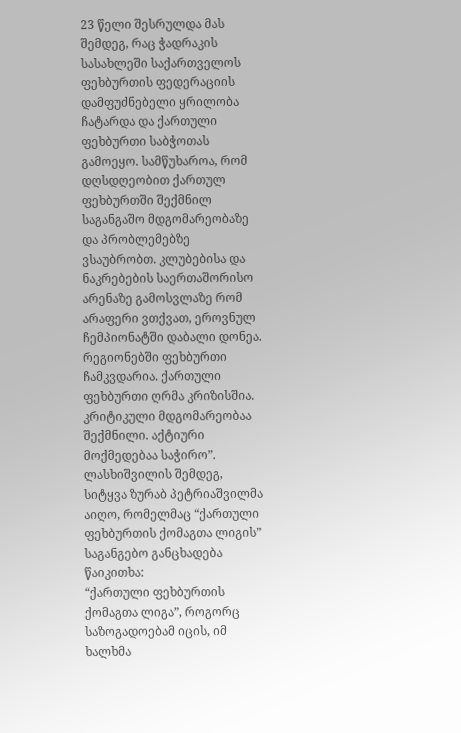23 წელი შესრულდა მას შემდეგ, რაც ჭადრაკის სასახლეში საქართველოს ფეხბურთის ფედერაციის დამფუძნებელი ყრილობა ჩატარდა და ქართული ფეხბურთი საბჭოთას გამოეყო. სამწუხაროა, რომ დღსდღეობით ქართულ ფეხბურთში შექმნილ საგანგაშო მდგომარეობაზე და პრობლემებზე ვსაუბრობთ. კლუბებისა და ნაკრებების საერთაშორისო არენაზე გამოსვლაზე რომ არაფერი ვთქვათ, ეროვნულ ჩემპიონატში დაბალი დონეა. რეგიონებში ფეხბურთი ჩამკვდარია. ქართული ფეხბურთი ღრმა კრიზისშია. კრიტიკული მდგომარეობაა შექმნილი. აქტიური მოქმედებაა საჭირო”.
ლასხიშვილის შემდეგ, სიტყვა ზურაბ პეტრიაშვილმა აიღო, რომელმაც “ქართული ფეხბურთის ქომაგთა ლიგის” საგანგებო განცხადება წაიკითხა:
“ქართული ფეხბურთის ქომაგთა ლიგა”, როგორც საზოგადოებამ იცის, იმ ხალხმა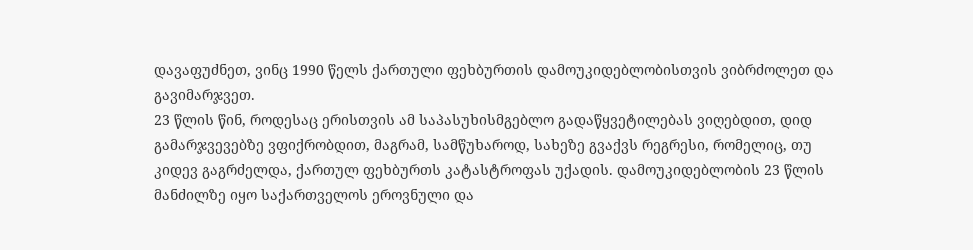დავაფუძნეთ, ვინც 1990 წელს ქართული ფეხბურთის დამოუკიდებლობისთვის ვიბრძოლეთ და გავიმარჯვეთ.
23 წლის წინ, როდესაც ერისთვის ამ საპასუხისმგებლო გადაწყვეტილებას ვიღებდით, დიდ გამარჯვევებზე ვფიქრობდით, მაგრამ, სამწუხაროდ, სახეზე გვაქვს რეგრესი, რომელიც, თუ კიდევ გაგრძელდა, ქართულ ფეხბურთს კატასტროფას უქადის. დამოუკიდებლობის 23 წლის მანძილზე იყო საქართველოს ეროვნული და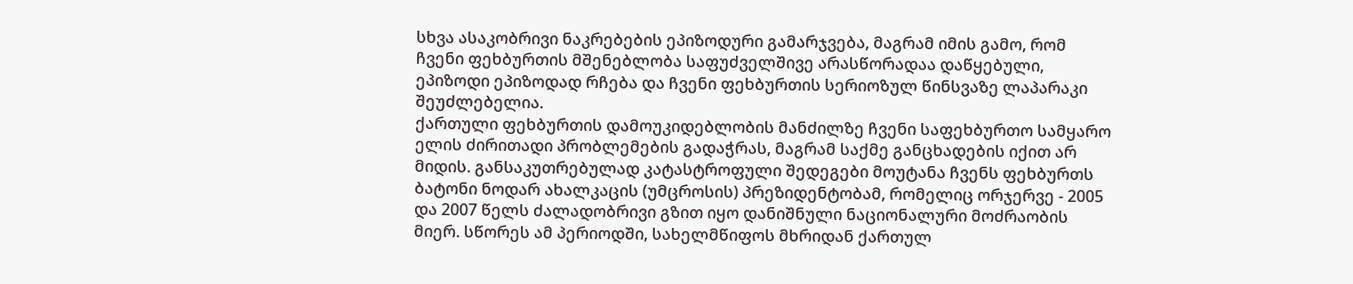სხვა ასაკობრივი ნაკრებების ეპიზოდური გამარჯვება, მაგრამ იმის გამო, რომ ჩვენი ფეხბურთის მშენებლობა საფუძველშივე არასწორადაა დაწყებული, ეპიზოდი ეპიზოდად რჩება და ჩვენი ფეხბურთის სერიოზულ წინსვაზე ლაპარაკი შეუძლებელია.
ქართული ფეხბურთის დამოუკიდებლობის მანძილზე ჩვენი საფეხბურთო სამყარო ელის ძირითადი პრობლემების გადაჭრას, მაგრამ საქმე განცხადების იქით არ მიდის. განსაკუთრებულად კატასტროფული შედეგები მოუტანა ჩვენს ფეხბურთს ბატონი ნოდარ ახალკაცის (უმცროსის) პრეზიდენტობამ, რომელიც ორჯერვე - 2005 და 2007 წელს ძალადობრივი გზით იყო დანიშნული ნაციონალური მოძრაობის მიერ. სწორეს ამ პერიოდში, სახელმწიფოს მხრიდან ქართულ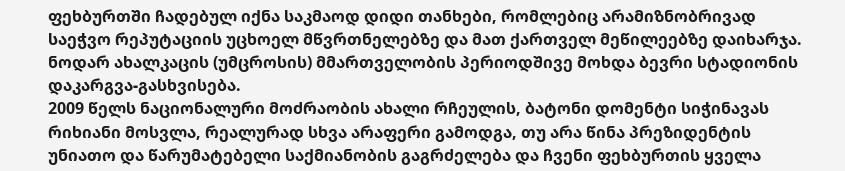ფეხბურთში ჩადებულ იქნა საკმაოდ დიდი თანხები, რომლებიც არამიზნობრივად საეჭვო რეპუტაციის უცხოელ მწვრთნელებზე და მათ ქართველ მეწილეებზე დაიხარჯა. ნოდარ ახალკაცის (უმცროსის) მმართველობის პერიოდშივე მოხდა ბევრი სტადიონის დაკარგვა-გასხვისება.
2009 წელს ნაციონალური მოძრაობის ახალი რჩეულის, ბატონი დომენტი სიჭინავას რიხიანი მოსვლა, რეალურად სხვა არაფერი გამოდგა, თუ არა წინა პრეზიდენტის უნიათო და წარუმატებელი საქმიანობის გაგრძელება და ჩვენი ფეხბურთის ყველა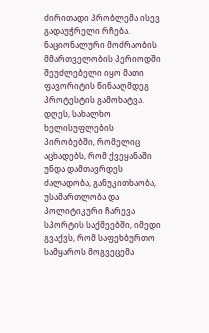ძირითადი პრობლემა ისევ გადაუჭრელი რჩება.
ნაციონალური მოძრაობის მმართველობის პერიოდში შეუძლებელი იყო მათი ფავორიტის წინააღმდეგ პროტესტის გამოხატვა.
დღეს, სახალხო ხელისუფლების პირობებში, რომელიც აცხადებს, რომ ქვეყანაში უნდა დამთავრდეს ძალადობა, განუკითხაობა, უსამართლობა და პოლიტიკური ჩარევა სპორტის საქმეებში, იმედი გვაქვს, რომ საფეხბურთო სამყაროს მოგვეცემა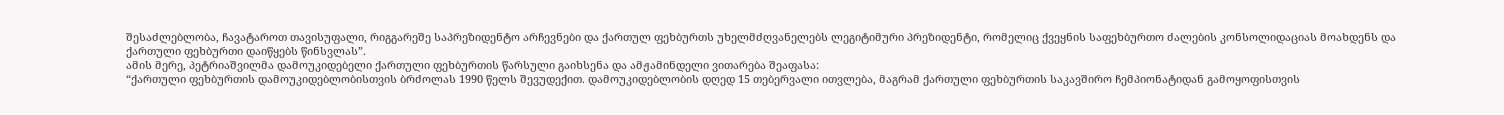შესაძლებლობა, ჩავატაროთ თავისუფალი, რიგგარეშე საპრეზიდენტო არჩევნები და ქართულ ფეხბურთს უხელმძღვანელებს ლეგიტიმური პრეზიდენტი, რომელიც ქვეყნის საფეხბურთო ძალების კონსოლიდაციას მოახდენს და ქართული ფეხბურთი დაიწყებს წინსვლას”.
ამის მერე, პეტრიაშვილმა დამოუკიდებელი ქართული ფეხბურთის წარსული გაიხსენა და ამჟამინდელი ვითარება შეაფასა:
“ქართული ფეხბურთის დამოუკიდებლობისთვის ბრძოლას 1990 წელს შევუდექით. დამოუკიდებლობის დღედ 15 თებერვალი ითვლება, მაგრამ ქართული ფეხბურთის საკავშირო ჩემპიონატიდან გამოყოფისთვის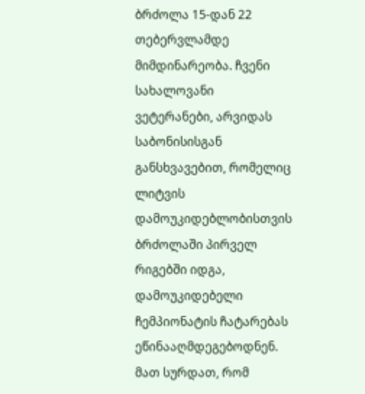ბრძოლა 15-დან 22 თებერვლამდე მიმდინარეობა. ჩვენი სახალოვანი ვეტერანები, არვიდას საბონისისგან განსხვავებით, რომელიც ლიტვის დამოუკიდებლობისთვის ბრძოლაში პირველ რიგებში იდგა, დამოუკიდებელი ჩემპიონატის ჩატარებას ეწინააღმდეგებოდნენ. მათ სურდათ, რომ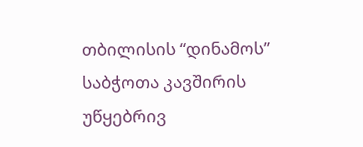თბილისის “დინამოს” საბჭოთა კავშირის უწყებრივ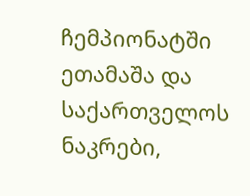ჩემპიონატში ეთამაშა და საქართველოს ნაკრები,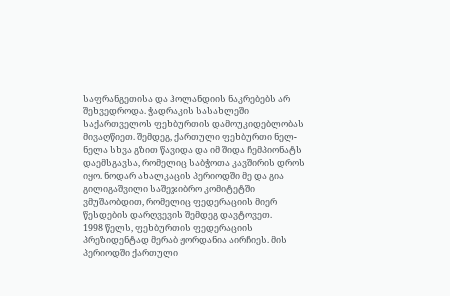საფრანგეთისა და ჰოლანდიის ნაკრებებს არ შეხვედროდა. ჭადრაკის სასახლეში საქართველოს ფეხბურთის დამოუკიდებლობას მივაღწიეთ. შემდეგ, ქართული ფეხბურთი ნელ-ნელა სხვა გზით წავიდა და იმ შიდა ჩემპიონატს დაემსგავსა, რომელიც საბჭოთა კავშირის დროს იყო. ნოდარ ახალკაცის პერიოდში მე და გია გილიგაშვილი საშეჯიბრო კომიტეტში ვმუშაობდით, რომელიც ფედერაციის მიერ წესდების დარღვევის შემდეგ დავტოვეთ.
1998 წელს, ფეხბურთის ფედერაციის პრეზიდენტად მერაბ ჟორდანია აირჩიეს. მის პერიოდში ქართული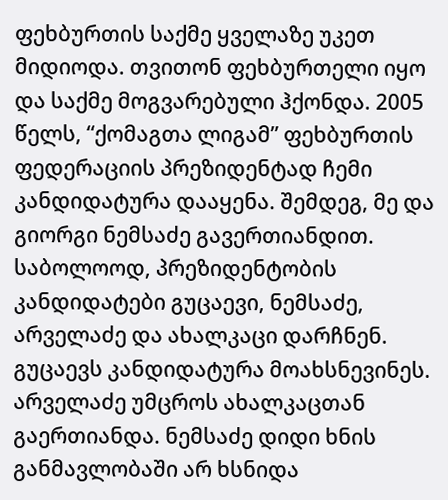ფეხბურთის საქმე ყველაზე უკეთ მიდიოდა. თვითონ ფეხბურთელი იყო და საქმე მოგვარებული ჰქონდა. 2005 წელს, “ქომაგთა ლიგამ” ფეხბურთის ფედერაციის პრეზიდენტად ჩემი კანდიდატურა დააყენა. შემდეგ, მე და გიორგი ნემსაძე გავერთიანდით. საბოლოოდ, პრეზიდენტობის კანდიდატები გუცაევი, ნემსაძე, არველაძე და ახალკაცი დარჩნენ. გუცაევს კანდიდატურა მოახსნევინეს. არველაძე უმცროს ახალკაცთან გაერთიანდა. ნემსაძე დიდი ხნის განმავლობაში არ ხსნიდა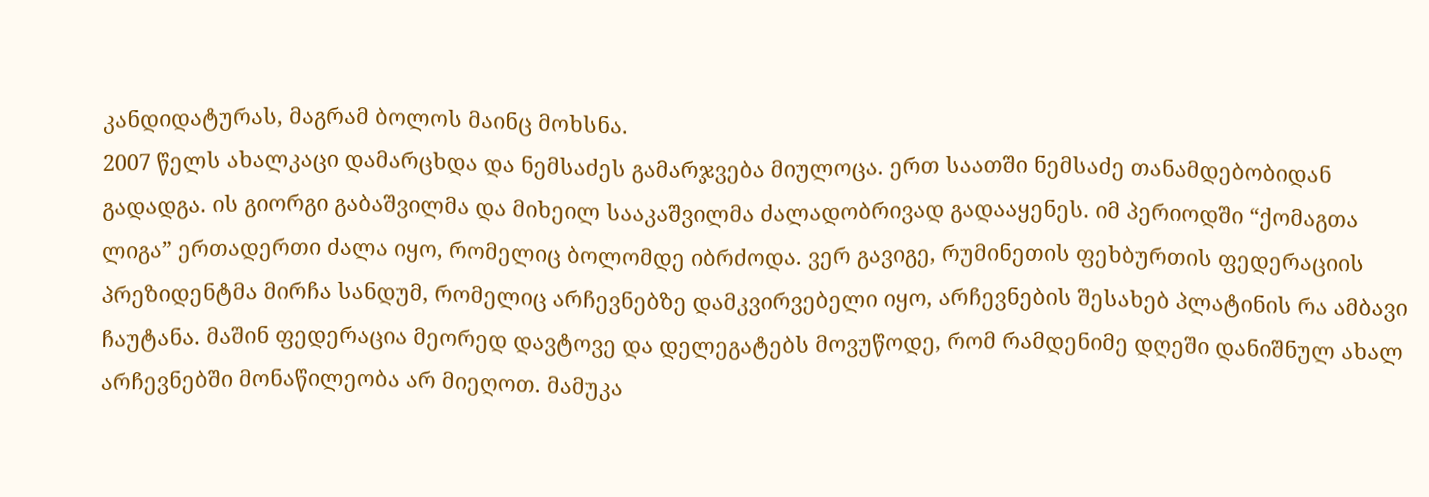კანდიდატურას, მაგრამ ბოლოს მაინც მოხსნა.
2007 წელს ახალკაცი დამარცხდა და ნემსაძეს გამარჯვება მიულოცა. ერთ საათში ნემსაძე თანამდებობიდან გადადგა. ის გიორგი გაბაშვილმა და მიხეილ სააკაშვილმა ძალადობრივად გადააყენეს. იმ პერიოდში “ქომაგთა ლიგა” ერთადერთი ძალა იყო, რომელიც ბოლომდე იბრძოდა. ვერ გავიგე, რუმინეთის ფეხბურთის ფედერაციის პრეზიდენტმა მირჩა სანდუმ, რომელიც არჩევნებზე დამკვირვებელი იყო, არჩევნების შესახებ პლატინის რა ამბავი ჩაუტანა. მაშინ ფედერაცია მეორედ დავტოვე და დელეგატებს მოვუწოდე, რომ რამდენიმე დღეში დანიშნულ ახალ არჩევნებში მონაწილეობა არ მიეღოთ. მამუკა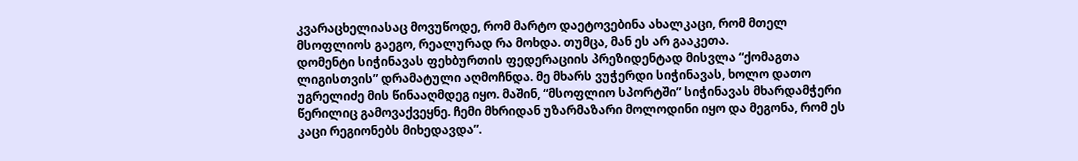კვარაცხელიასაც მოვუწოდე, რომ მარტო დაეტოვებინა ახალკაცი, რომ მთელ მსოფლიოს გაეგო, რეალურად რა მოხდა. თუმცა, მან ეს არ გააკეთა.
დომენტი სიჭინავას ფეხბურთის ფედერაციის პრეზიდენტად მისვლა “ქომაგთა ლიგისთვის” დრამატული აღმოჩნდა. მე მხარს ვუჭერდი სიჭინავას, ხოლო დათო უგრელიძე მის წინააღმდეგ იყო. მაშინ, “მსოფლიო სპორტში” სიჭინავას მხარდამჭერი წერილიც გამოვაქვეყნე. ჩემი მხრიდან უზარმაზარი მოლოდინი იყო და მეგონა, რომ ეს კაცი რეგიონებს მიხედავდა”.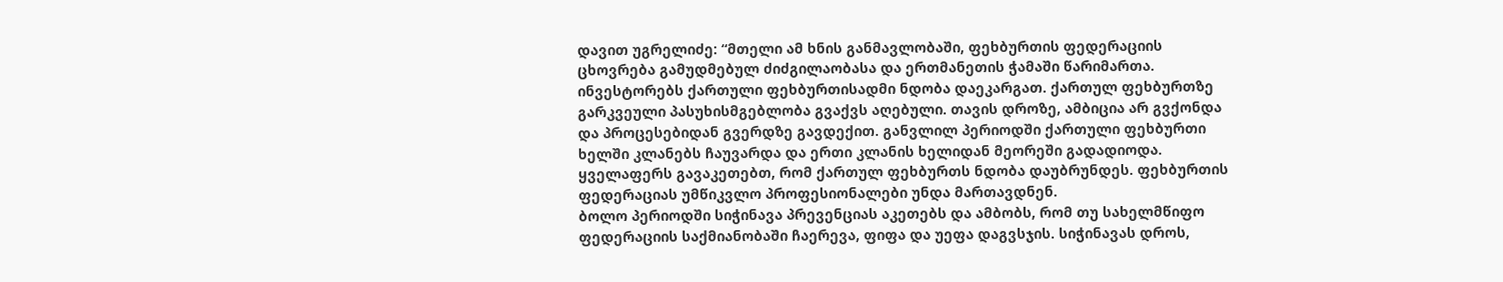დავით უგრელიძე: “მთელი ამ ხნის განმავლობაში, ფეხბურთის ფედერაციის ცხოვრება გამუდმებულ ძიძგილაობასა და ერთმანეთის ჭამაში წარიმართა. ინვესტორებს ქართული ფეხბურთისადმი ნდობა დაეკარგათ. ქართულ ფეხბურთზე გარკვეული პასუხისმგებლობა გვაქვს აღებული. თავის დროზე, ამბიცია არ გვქონდა და პროცესებიდან გვერდზე გავდექით. განვლილ პერიოდში ქართული ფეხბურთი ხელში კლანებს ჩაუვარდა და ერთი კლანის ხელიდან მეორეში გადადიოდა. ყველაფერს გავაკეთებთ, რომ ქართულ ფეხბურთს ნდობა დაუბრუნდეს. ფეხბურთის ფედერაციას უმწიკვლო პროფესიონალები უნდა მართავდნენ.
ბოლო პერიოდში სიჭინავა პრევენციას აკეთებს და ამბობს, რომ თუ სახელმწიფო ფედერაციის საქმიანობაში ჩაერევა, ფიფა და უეფა დაგვსჯის. სიჭინავას დროს,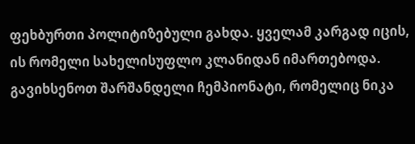ფეხბურთი პოლიტიზებული გახდა. ყველამ კარგად იცის, ის რომელი სახელისუფლო კლანიდან იმართებოდა. გავიხსენოთ შარშანდელი ჩემპიონატი, რომელიც ნიკა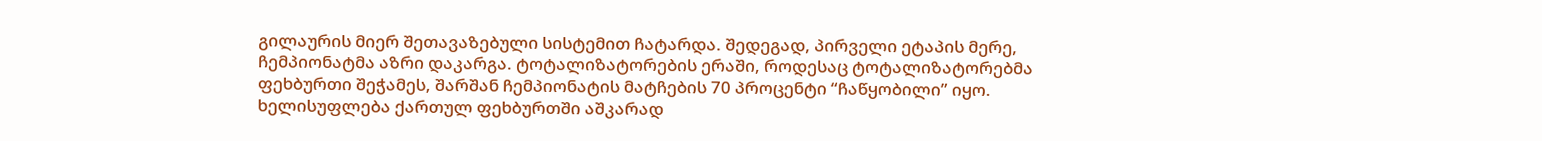გილაურის მიერ შეთავაზებული სისტემით ჩატარდა. შედეგად, პირველი ეტაპის მერე, ჩემპიონატმა აზრი დაკარგა. ტოტალიზატორების ერაში, როდესაც ტოტალიზატორებმა ფეხბურთი შეჭამეს, შარშან ჩემპიონატის მატჩების 70 პროცენტი “ჩაწყობილი” იყო. ხელისუფლება ქართულ ფეხბურთში აშკარად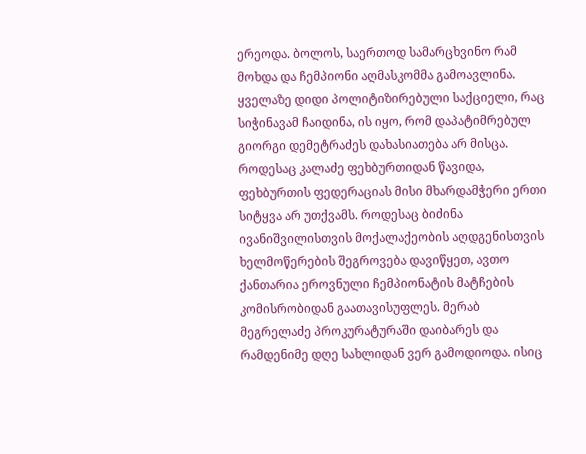ერეოდა. ბოლოს, საერთოდ სამარცხვინო რამ მოხდა და ჩემპიონი აღმასკომმა გამოავლინა.
ყველაზე დიდი პოლიტიზირებული საქციელი, რაც სიჭინავამ ჩაიდინა, ის იყო, რომ დაპატიმრებულ გიორგი დემეტრაძეს დახასიათება არ მისცა. როდესაც კალაძე ფეხბურთიდან წავიდა, ფეხბურთის ფედერაციას მისი მხარდამჭერი ერთი სიტყვა არ უთქვამს. როდესაც ბიძინა ივანიშვილისთვის მოქალაქეობის აღდგენისთვის ხელმოწერების შეგროვება დავიწყეთ, ავთო ქანთარია ეროვნული ჩემპიონატის მატჩების კომისრობიდან გაათავისუფლეს. მერაბ მეგრელაძე პროკურატურაში დაიბარეს და რამდენიმე დღე სახლიდან ვერ გამოდიოდა. ისიც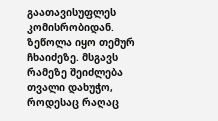გაათავისუფლეს კომისრობიდან. ზეწოლა იყო თემურ ჩხაიძეზე. მსგავს რამეზე შეიძლება თვალი დახუჭო, როდესაც რაღაც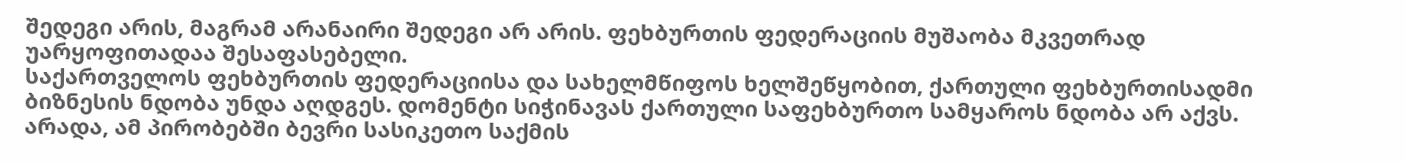შედეგი არის, მაგრამ არანაირი შედეგი არ არის. ფეხბურთის ფედერაციის მუშაობა მკვეთრად უარყოფითადაა შესაფასებელი.
საქართველოს ფეხბურთის ფედერაციისა და სახელმწიფოს ხელშეწყობით, ქართული ფეხბურთისადმი ბიზნესის ნდობა უნდა აღდგეს. დომენტი სიჭინავას ქართული საფეხბურთო სამყაროს ნდობა არ აქვს. არადა, ამ პირობებში ბევრი სასიკეთო საქმის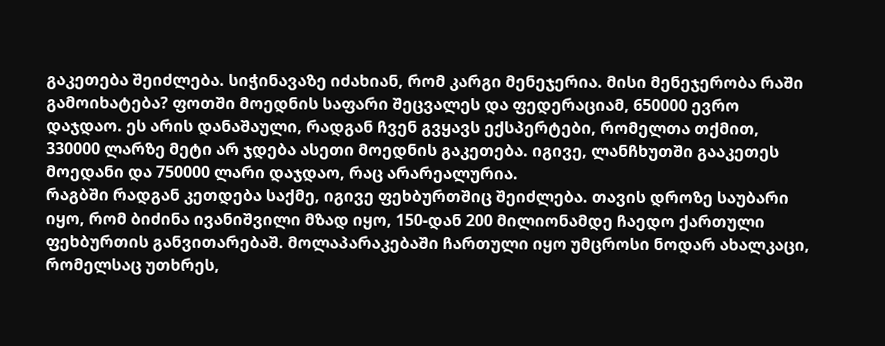გაკეთება შეიძლება. სიჭინავაზე იძახიან, რომ კარგი მენეჯერია. მისი მენეჯერობა რაში გამოიხატება? ფოთში მოედნის საფარი შეცვალეს და ფედერაციამ, 650000 ევრო დაჯდაო. ეს არის დანაშაული, რადგან ჩვენ გვყავს ექსპერტები, რომელთა თქმით, 330000 ლარზე მეტი არ ჯდება ასეთი მოედნის გაკეთება. იგივე, ლანჩხუთში გააკეთეს მოედანი და 750000 ლარი დაჯდაო, რაც არარეალურია.
რაგბში რადგან კეთდება საქმე, იგივე ფეხბურთშიც შეიძლება. თავის დროზე საუბარი იყო, რომ ბიძინა ივანიშვილი მზად იყო, 150-დან 200 მილიონამდე ჩაედო ქართული ფეხბურთის განვითარებაშ. მოლაპარაკებაში ჩართული იყო უმცროსი ნოდარ ახალკაცი, რომელსაც უთხრეს,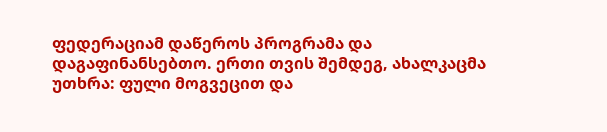ფედერაციამ დაწეროს პროგრამა და დაგაფინანსებთო. ერთი თვის შემდეგ, ახალკაცმა უთხრა: ფული მოგვეცით და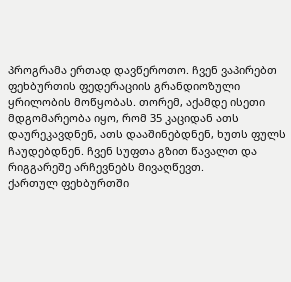პროგრამა ერთად დავწეროთო. ჩვენ ვაპირებთ ფეხბურთის ფედერაციის გრანდიოზული ყრილობის მოწყობას. თორემ, აქამდე ისეთი მდგომარეობა იყო, რომ 35 კაციდან ათს დაურეკავდნენ, ათს დააშინებდნენ, ხუთს ფულს ჩაუდებდნენ. ჩვენ სუფთა გზით წავალთ და რიგგარეშე არჩევნებს მივაღწევთ.
ქართულ ფეხბურთში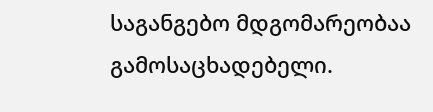საგანგებო მდგომარეობაა გამოსაცხადებელი.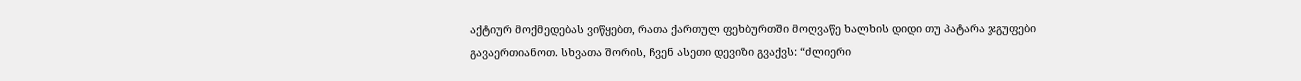აქტიურ მოქმედებას ვიწყებთ, რათა ქართულ ფეხბურთში მოღვაწე ხალხის დიდი თუ პატარა ჯგუფები გავაერთიანოთ. სხვათა შორის, ჩვენ ასეთი დევიზი გვაქვს: “ძლიერი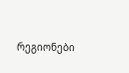რეგიონები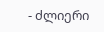- ძლიერი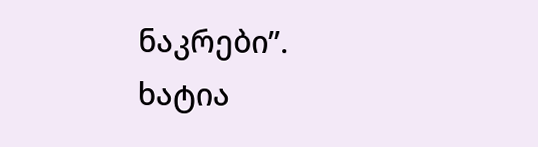ნაკრები”.
ხატია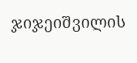ჯიჯეიშვილის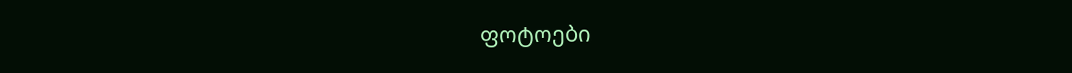ფოტოები